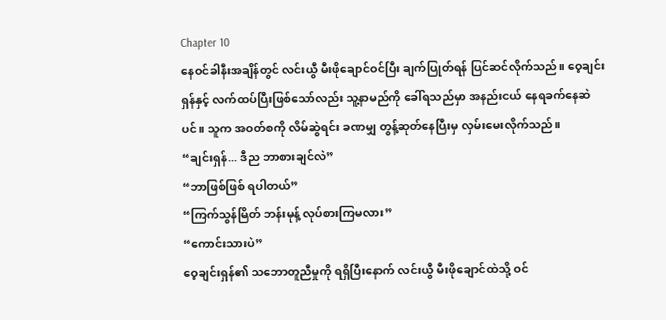Chapter 10
နေဝင်ခါနီးအချိန်တွင် လင်းယွီ မီးဖိုချောင်ဝင်ပြီး ချက်ပြုတ်ရန် ပြင်ဆင်လိုက်သည်။ ဝေ့ချင်းရှန်နှင့် လက်ထပ်ပြီးဖြစ်သော်လည်း သူ့နာမည်ကို ခေါ်ရသည်မှာ အနည်းငယ် နေရခက်နေဆဲပင်။ သူက အဝတ်စကို လိမ်ဆွဲရင်း ခဏမျှ တွန့်ဆုတ်နေပြီးမှ လှမ်းမေးလိုက်သည်။
“ချင်းရှန်... ဒီည ဘာစားချင်လဲ”
“ဘာဖြစ်ဖြစ် ရပါတယ်”
“ကြက်သွန်မြိတ် ဘန်းမုန့် လုပ်စားကြမလား”
“ကောင်းသားပဲ”
ဝေ့ချင်းရှန်၏ သဘောတူညီမှုကို ရရှိပြီးနောက် လင်းယွီ မီးဖိုချောင်ထဲသို့ ဝင်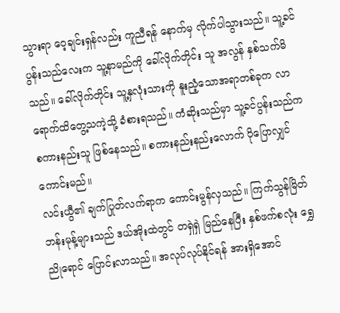သွားရာ ဝေ့ချင်းရှန်လည်း ကူညီရန် နောက်မှ လိုက်ပါသွားသည်။ သူ့ခင်ပွန်းသည်လေးက သူ့နာမည်ကို ခေါ်လိုက်တိုင်း သူ အလွန် နှစ်သက်မိသည်။ ခေါ်လိုက်တိုင်း သူ့နှလုံးသားကို နူးညံ့သောအရာတစ်ခုက လာရောက်ထိတွေ့သကဲ့သို့ ခံစားရသည်။ ကံဆိုးသည်မှာ သူ့ခင်ပွန်းသည်က စကားနည်းသူ ဖြစ်နေသည်။ စကားနည်းနည်းလောက် ပိုပြောလျှင် ကောင်းမည်။
လင်းယွီ၏ ချက်ပြုတ်လက်ရာက ကောင်းမွန်လှသည်။ ကြက်သွန်မြိတ် ဘန်းမုန့်များသည် ဒယ်အိုးထဲတွင် တရှဲရှဲ မြည်နေပြီး နှစ်ဖက်စလုံး ရွှေညိုရောင် ပြောင်းလာသည်။ အလုပ်လုပ်နိုင်ရန် အားရှိအောင်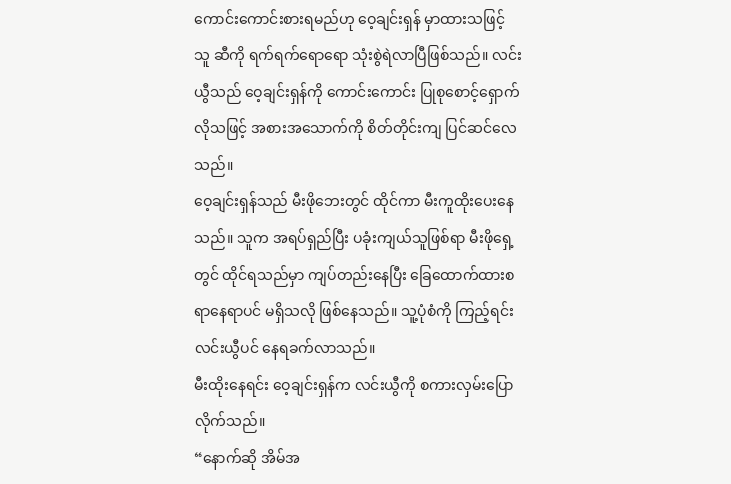ကောင်းကောင်းစားရမည်ဟု ဝေ့ချင်းရှန် မှာထားသဖြင့် သူ ဆီကို ရက်ရက်ရောရော သုံးစွဲရဲလာပြီဖြစ်သည်။ လင်းယွီသည် ဝေ့ချင်းရှန်ကို ကောင်းကောင်း ပြုစုစောင့်ရှောက်လိုသဖြင့် အစားအသောက်ကို စိတ်တိုင်းကျ ပြင်ဆင်လေသည်။
ဝေ့ချင်းရှန်သည် မီးဖိုဘေးတွင် ထိုင်ကာ မီးကူထိုးပေးနေသည်။ သူက အရပ်ရှည်ပြီး ပခုံးကျယ်သူဖြစ်ရာ မီးဖိုရှေ့တွင် ထိုင်ရသည်မှာ ကျပ်တည်းနေပြီး ခြေထောက်ထားစရာနေရာပင် မရှိသလို ဖြစ်နေသည်။ သူ့ပုံစံကို ကြည့်ရင်း လင်းယွီပင် နေရခက်လာသည်။
မီးထိုးနေရင်း ဝေ့ချင်းရှန်က လင်းယွီကို စကားလှမ်းပြောလိုက်သည်။
“နောက်ဆို အိမ်အ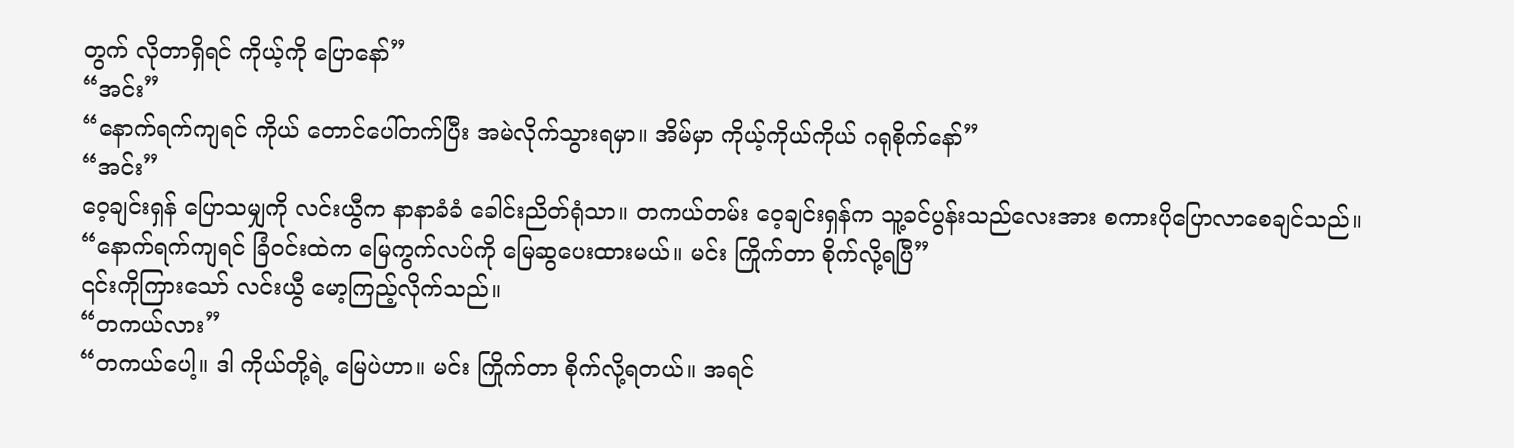တွက် လိုတာရှိရင် ကိုယ့်ကို ပြောနော်”
“အင်း”
“နောက်ရက်ကျရင် ကိုယ် တောင်ပေါ်တက်ပြီး အမဲလိုက်သွားရမှာ။ အိမ်မှာ ကိုယ့်ကိုယ်ကိုယ် ဂရုစိုက်နော်”
“အင်း”
ဝေ့ချင်းရှန် ပြောသမျှကို လင်းယွီက နာနာခံခံ ခေါင်းညိတ်ရုံသာ။ တကယ်တမ်း ဝေ့ချင်းရှန်က သူ့ခင်ပွန်းသည်လေးအား စကားပိုပြောလာစေချင်သည်။
“နောက်ရက်ကျရင် ခြံဝင်းထဲက မြေကွက်လပ်ကို မြေဆွပေးထားမယ်။ မင်း ကြိုက်တာ စိုက်လို့ရပြီ”
၎င်းကိုကြားသော် လင်းယွီ မော့ကြည့်လိုက်သည်။
“တကယ်လား”
“တကယ်ပေါ့။ ဒါ ကိုယ်တို့ရဲ့ မြေပဲဟာ။ မင်း ကြိုက်တာ စိုက်လို့ရတယ်။ အရင်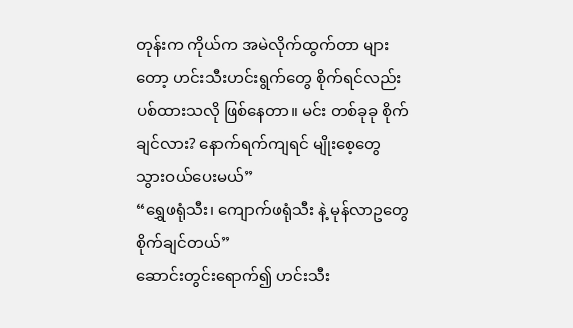တုန်းက ကိုယ်က အမဲလိုက်ထွက်တာ များတော့ ဟင်းသီးဟင်းရွက်တွေ စိုက်ရင်လည်း ပစ်ထားသလို ဖြစ်နေတာ။ မင်း တစ်ခုခု စိုက်ချင်လား? နောက်ရက်ကျရင် မျိုးစေ့တွေ သွားဝယ်ပေးမယ်”
“ရွှေဖရုံသီး၊ ကျောက်ဖရုံသီး နဲ့ မုန်လာဥတွေ စိုက်ချင်တယ်”
ဆောင်းတွင်းရောက်၍ ဟင်းသီး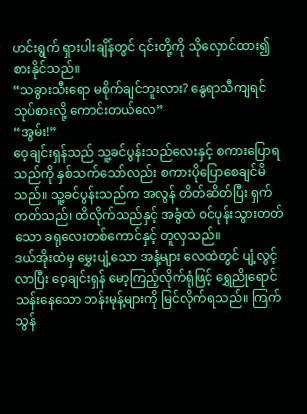ဟင်းရွက် ရှားပါးချိန်တွင် ၎င်းတို့ကို သိုလှောင်ထား၍ စားနိုင်သည်။
“သခွားသီးရော မစိုက်ချင်ဘူးလား? နွေရာသီကျရင် သုပ်စားလို့ ကောင်းတယ်လေ”
“အွမ်း!”
ဝေ့ချင်းရှန်သည် သူ့ခင်ပွန်းသည်လေးနှင့် စကားပြောရသည်ကို နှစ်သက်သော်လည်း စကားပိုပြောစေချင်မိသည်။ သူ့ခင်ပွန်းသည်က အလွန် တိတ်ဆိတ်ပြီး ရှက်တတ်သည်၊ ထိလိုက်သည်နှင့် အခွံထဲ ဝင်ပုန်းသွားတတ်သော ခရုလေးတစ်ကောင်နှင့် တူလှသည်။
ဒယ်အိုးထဲမှ မွှေးပျံ့သော အနံ့များ လေထဲတွင် ပျံ့လွင့်လာပြီး ဝေ့ချင်းရှန် မော့ကြည့်လိုက်ရုံဖြင့် ရွှေညိုရောင်သန်းနေသော ဘန်းမုန့်များကို မြင်လိုက်ရသည်။ ကြက်သွန်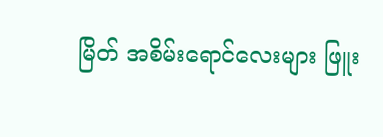မြိတ် အစိမ်းရောင်လေးများ ဖြူး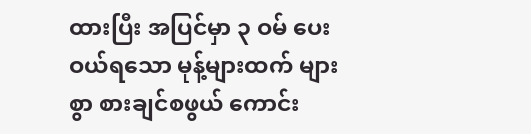ထားပြီး အပြင်မှာ ၃ ဝမ် ပေးဝယ်ရသော မုန့်များထက် များစွာ စားချင်စဖွယ် ကောင်း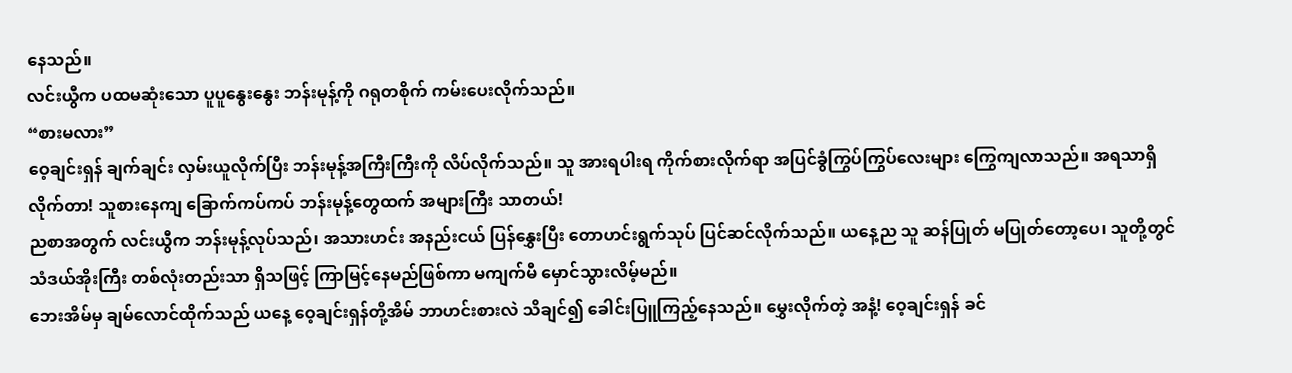နေသည်။
လင်းယွီက ပထမဆုံးသော ပူပူနွေးနွေး ဘန်းမုန့်ကို ဂရုတစိုက် ကမ်းပေးလိုက်သည်။
“စားမလား”
ဝေ့ချင်းရှန် ချက်ချင်း လှမ်းယူလိုက်ပြီး ဘန်းမုန့်အကြီးကြီးကို လိပ်လိုက်သည်။ သူ အားရပါးရ ကိုက်စားလိုက်ရာ အပြင်ခွံကြွပ်ကြွပ်လေးများ ကြွေကျလာသည်။ အရသာရှိလိုက်တာ! သူစားနေကျ ခြောက်ကပ်ကပ် ဘန်းမုန့်တွေထက် အများကြီး သာတယ်!
ညစာအတွက် လင်းယွီက ဘန်းမုန့်လုပ်သည်၊ အသားဟင်း အနည်းငယ် ပြန်နွှေးပြီး တောဟင်းရွက်သုပ် ပြင်ဆင်လိုက်သည်။ ယနေ့ည သူ ဆန်ပြုတ် မပြုတ်တော့ပေ၊ သူတို့တွင် သံဒယ်အိုးကြီး တစ်လုံးတည်းသာ ရှိသဖြင့် ကြာမြင့်နေမည်ဖြစ်ကာ မကျက်မီ မှောင်သွားလိမ့်မည်။
ဘေးအိမ်မှ ချမ်လောင်ထိုက်သည် ယနေ့ ဝေ့ချင်းရှန်တို့အိမ် ဘာဟင်းစားလဲ သိချင်၍ ခေါင်းပြူကြည့်နေသည်။ မွှေးလိုက်တဲ့ အနံ့! ဝေ့ချင်းရှန် ခင်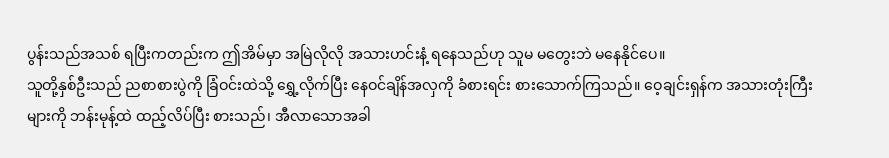ပွန်းသည်အသစ် ရပြီးကတည်းက ဤအိမ်မှာ အမြဲလိုလို အသားဟင်းနံ့ ရနေသည်ဟု သူမ မတွေးဘဲ မနေနိုင်ပေ။
သူတို့နှစ်ဦးသည် ညစာစားပွဲကို ခြံဝင်းထဲသို့ ရွှေ့လိုက်ပြီး နေဝင်ချိန်အလှကို ခံစားရင်း စားသောက်ကြသည်။ ဝေ့ချင်းရှန်က အသားတုံးကြီးများကို ဘန်းမုန့်ထဲ ထည့်လိပ်ပြီး စားသည်၊ အီလာသောအခါ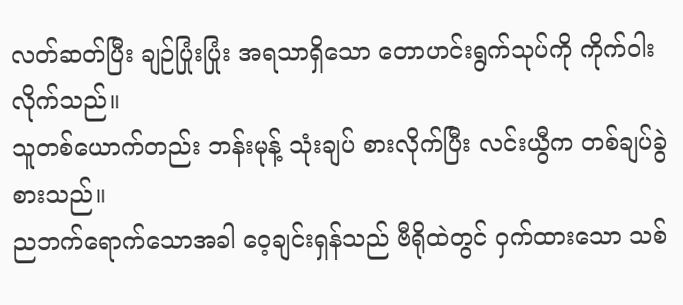လတ်ဆတ်ပြီး ချဉ်ပြုံးပြုံး အရသာရှိသော တောဟင်းရွက်သုပ်ကို ကိုက်ဝါးလိုက်သည်။
သူတစ်ယောက်တည်း ဘန်းမုန့် သုံးချပ် စားလိုက်ပြီး လင်းယွီက တစ်ချပ်ခွဲ စားသည်။
ညဘက်ရောက်သောအခါ ဝေ့ချင်းရှန်သည် ဗီရိုထဲတွင် ဝှက်ထားသော သစ်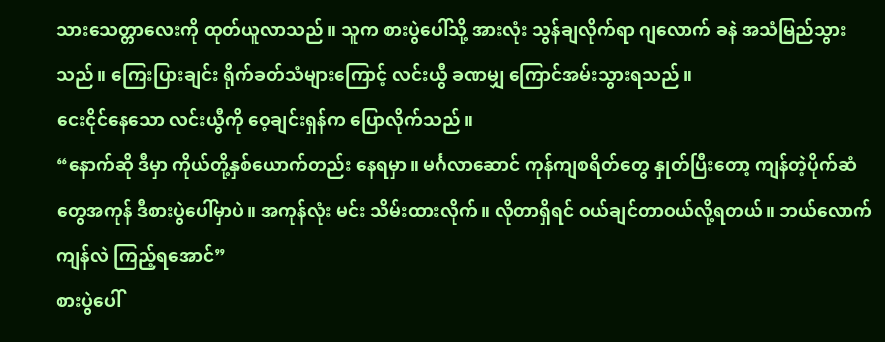သားသေတ္တာလေးကို ထုတ်ယူလာသည်။ သူက စားပွဲပေါ်သို့ အားလုံး သွန်ချလိုက်ရာ ဂျလောက် ခနဲ အသံမြည်သွားသည်။ ကြေးပြားချင်း ရိုက်ခတ်သံများကြောင့် လင်းယွီ ခဏမျှ ကြောင်အမ်းသွားရသည်။
ငေးငိုင်နေသော လင်းယွီကို ဝေ့ချင်းရှန်က ပြောလိုက်သည်။
“နောက်ဆို ဒီမှာ ကိုယ်တို့နှစ်ယောက်တည်း နေရမှာ။ မင်္ဂလာဆောင် ကုန်ကျစရိတ်တွေ နှုတ်ပြီးတော့ ကျန်တဲ့ပိုက်ဆံတွေအကုန် ဒီစားပွဲပေါ်မှာပဲ။ အကုန်လုံး မင်း သိမ်းထားလိုက်။ လိုတာရှိရင် ဝယ်ချင်တာဝယ်လို့ရတယ်။ ဘယ်လောက်ကျန်လဲ ကြည့်ရအောင်”
စားပွဲပေါ်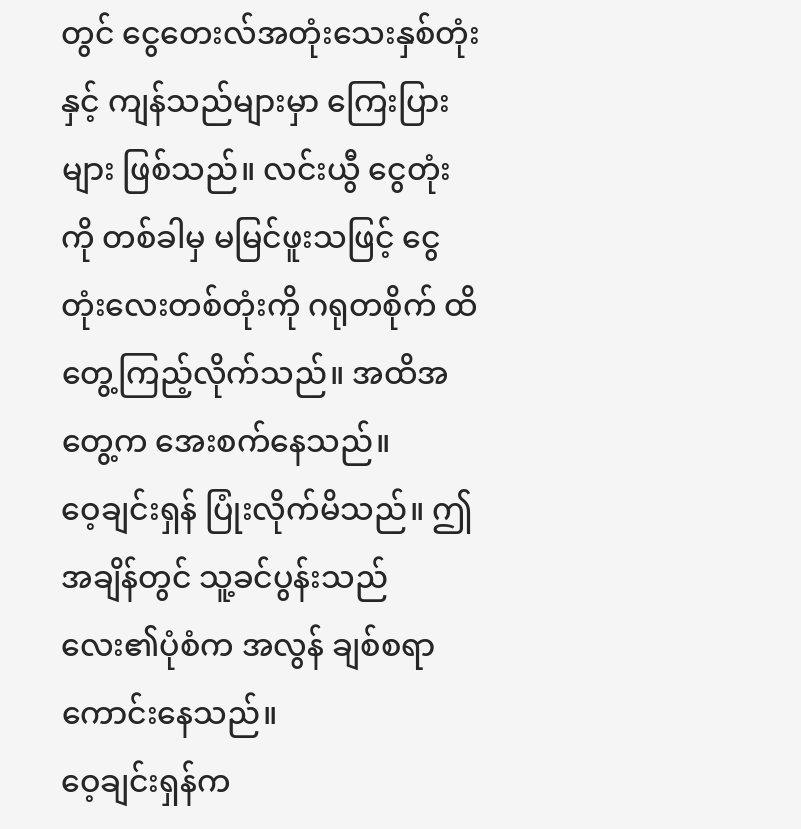တွင် ငွေတေးလ်အတုံးသေးနှစ်တုံးနှင့် ကျန်သည်များမှာ ကြေးပြားများ ဖြစ်သည်။ လင်းယွီ ငွေတုံးကို တစ်ခါမှ မမြင်ဖူးသဖြင့် ငွေတုံးလေးတစ်တုံးကို ဂရုတစိုက် ထိတွေ့ကြည့်လိုက်သည်။ အထိအတွေ့က အေးစက်နေသည်။
ဝေ့ချင်းရှန် ပြုံးလိုက်မိသည်။ ဤအချိန်တွင် သူ့ခင်ပွန်းသည်လေး၏ပုံစံက အလွန် ချစ်စရာကောင်းနေသည်။
ဝေ့ချင်းရှန်က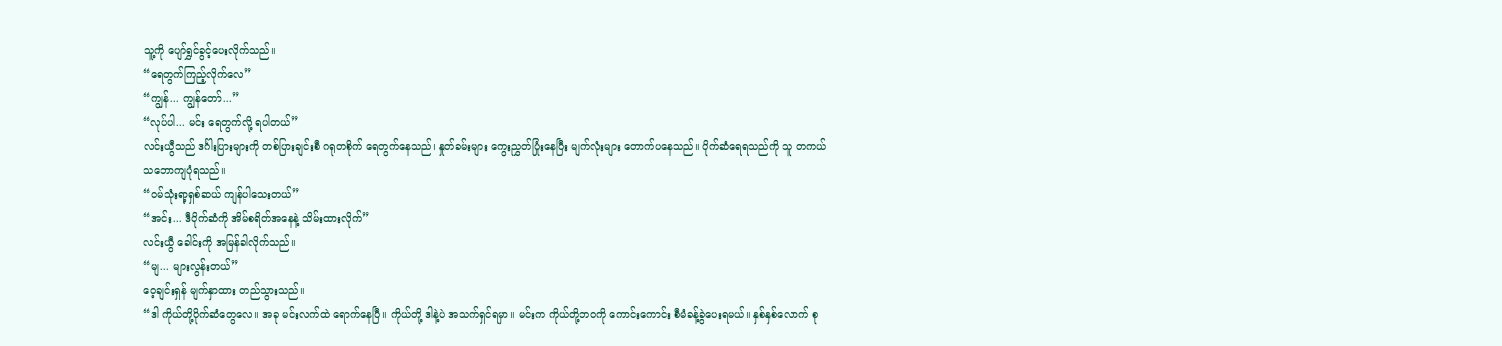သူ့ကို ပျော်ရွှင်ခွင့်ပေးလိုက်သည်။
“ရေတွက်ကြည့်လိုက်လေ”
“ကျွန်... ကျွန်တော်...”
“လုပ်ပါ... မင်း ရေတွက်လို့ ရပါတယ်”
လင်းယွီသည် ဒင်္ဂါးပြားများကို တစ်ပြားချင်းစီ ဂရုတစိုက် ရေတွက်နေသည်၊ နှုတ်ခမ်းများ ကွေးညွှတ်ပြုံးနေပြီး မျက်လုံးများ တောက်ပနေသည်။ ပိုက်ဆံရေရသည်ကို သူ တကယ် သဘောကျပုံရသည်။
“ဝမ်သုံးရာ့ရှစ်ဆယ် ကျန်ပါသေးတယ်”
“အင်း... ဒီပိုက်ဆံကို အိမ်စရိတ်အနေနဲ့ သိမ်းထားလိုက်”
လင်းယွီ ခေါင်းကို အမြန်ခါလိုက်သည်။
“မျ... များလွန်းတယ်”
ဝေ့ချင်းရှန် မျက်နှာထား တည်သွားသည်။
“ဒါ ကိုယ်တို့ပိုက်ဆံတွေလေ။ အခု မင်းလက်ထဲ ရောက်နေပြီ။ ကိုယ်တို့ ဒါနဲ့ပဲ အသက်ရှင်ရမှာ။ မင်းက ကိုယ်တို့ဘဝကို ကောင်းကောင်း စီမံခန့်ခွဲပေးရမယ်။ နှစ်နှစ်လောက် စု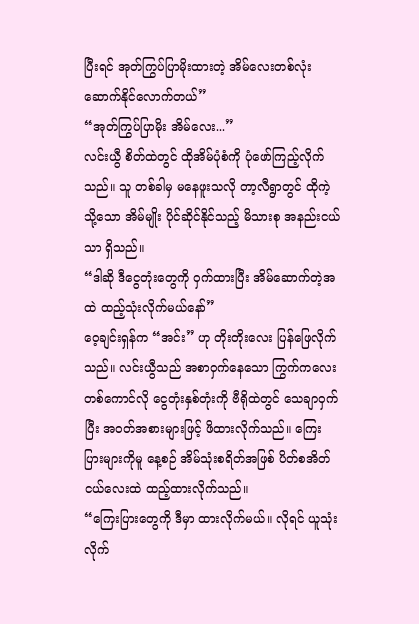ပြီးရင် အုတ်ကြွပ်ပြာမိုးထားတဲ့ အိမ်လေးတစ်လုံး ဆောက်နိုင်လောက်တယ်”
“အုတ်ကြွပ်ပြာမိုး အိမ်လေး...”
လင်းယွီ စိတ်ထဲတွင် ထိုအိမ်ပုံစံကို ပုံဖော်ကြည့်လိုက်သည်။ သူ တစ်ခါမှ မနေဖူးသလို တာ့လီရွာတွင် ထိုကဲ့သို့သော အိမ်မျိုး ပိုင်ဆိုင်နိုင်သည့် မိသားစု အနည်းငယ်သာ ရှိသည်။
“ဒါဆို ဒီငွေတုံးတွေကို ဝှက်ထားပြီး အိမ်ဆောက်တဲ့အထဲ ထည့်သုံးလိုက်မယ်နော်”
ဝေ့ချင်းရှန်က “အင်း” ဟု တိုးတိုးလေး ပြန်ဖြေလိုက်သည်။ လင်းယွီသည် အစာဝှက်နေသော ကြွက်ကလေးတစ်ကောင်လို ငွေတုံးနှစ်တုံးကို ဗီရိုထဲတွင် သေချာဝှက်ပြီး အဝတ်အစားများဖြင့် ဖိထားလိုက်သည်။ ကြေးပြားများကိုမူ နေ့စဉ် အိမ်သုံးစရိတ်အဖြစ် ပိတ်စအိတ်ငယ်လေးထဲ ထည့်ထားလိုက်သည်။
“ကြေးပြားတွေကို ဒီမှာ ထားလိုက်မယ်။ လိုရင် ယူသုံးလိုက်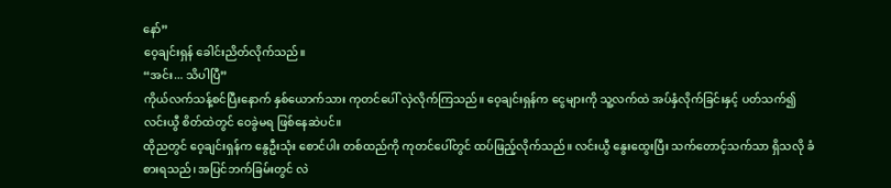နော်”
ဝေ့ချင်းရှန် ခေါင်းညိတ်လိုက်သည်။
“အင်း... သိပါပြီ”
ကိုယ်လက်သန့်စင်ပြီးနောက် နှစ်ယောက်သား ကုတင်ပေါ် လှဲလိုက်ကြသည်။ ဝေ့ချင်းရှန်က ငွေများကို သူ့လက်ထဲ အပ်နှံလိုက်ခြင်းနှင့် ပတ်သက်၍ လင်းယွီ စိတ်ထဲတွင် ဝေခွဲမရ ဖြစ်နေဆဲပင်။
ထိုညတွင် ဝေ့ချင်းရှန်က နွေဦးသုံး စောင်ပါး တစ်ထည်ကို ကုတင်ပေါ်တွင် ထပ်ဖြည့်လိုက်သည်။ လင်းယွီ နွေးထွေးပြီး သက်တောင့်သက်သာ ရှိသလို ခံစားရသည်၊ အပြင်ဘက်ခြမ်းတွင် လဲ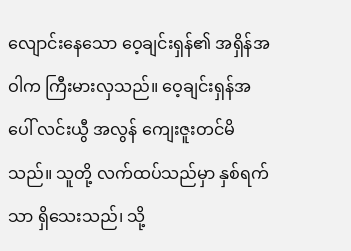လျောင်းနေသော ဝေ့ချင်းရှန်၏ အရှိန်အဝါက ကြီးမားလှသည်။ ဝေ့ချင်းရှန်အပေါ် လင်းယွီ အလွန် ကျေးဇူးတင်မိသည်။ သူတို့ လက်ထပ်သည်မှာ နှစ်ရက်သာ ရှိသေးသည်၊ သို့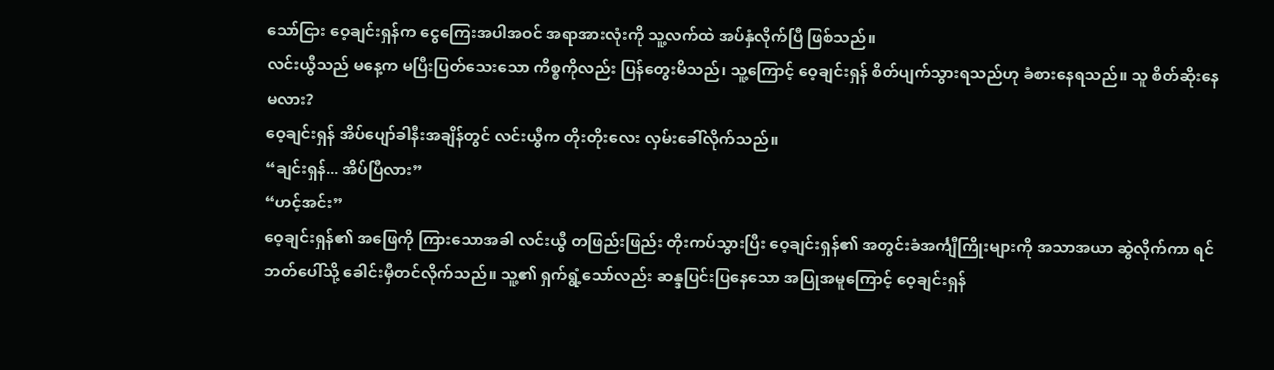သော်ငြား ဝေ့ချင်းရှန်က ငွေကြေးအပါအဝင် အရာအားလုံးကို သူ့လက်ထဲ အပ်နှံလိုက်ပြီ ဖြစ်သည်။
လင်းယွီသည် မနေ့က မပြီးပြတ်သေးသော ကိစ္စကိုလည်း ပြန်တွေးမိသည်၊ သူ့ကြောင့် ဝေ့ချင်းရှန် စိတ်ပျက်သွားရသည်ဟု ခံစားနေရသည်။ သူ စိတ်ဆိုးနေမလား?
ဝေ့ချင်းရှန် အိပ်ပျော်ခါနီးအချိန်တွင် လင်းယွီက တိုးတိုးလေး လှမ်းခေါ်လိုက်သည်။
“ချင်းရှန်... အိပ်ပြီလား”
“ဟင့်အင်း”
ဝေ့ချင်းရှန်၏ အဖြေကို ကြားသောအခါ လင်းယွီ တဖြည်းဖြည်း တိုးကပ်သွားပြီး ဝေ့ချင်းရှန်၏ အတွင်းခံအင်္ကျီကြိုးများကို အသာအယာ ဆွဲလိုက်ကာ ရင်ဘတ်ပေါ်သို့ ခေါင်းမှီတင်လိုက်သည်။ သူ့၏ ရှက်ရွံ့သော်လည်း ဆန္ဒပြင်းပြနေသော အပြုအမူကြောင့် ဝေ့ချင်းရှန်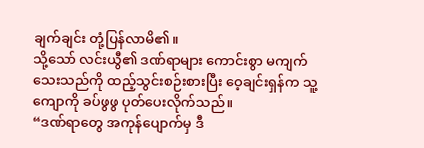ချက်ချင်း တုံ့ပြန်လာမိ၏။
သို့သော် လင်းယွီ၏ ဒဏ်ရာများ ကောင်းစွာ မကျက်သေးသည်ကို ထည့်သွင်းစဉ်းစားပြီး ဝေ့ချင်းရှန်က သူ့ကျောကို ခပ်ဖွဖွ ပုတ်ပေးလိုက်သည်။
“ဒဏ်ရာတွေ အကုန်ပျောက်မှ ဒီ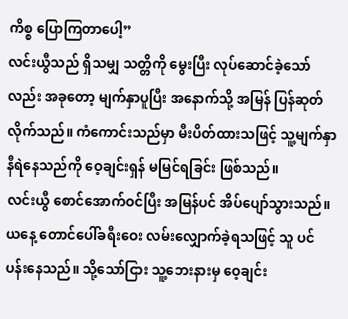ကိစ္စ ပြောကြတာပေါ့”
လင်းယွီသည် ရှိသမျှ သတ္တိကို မွေးပြီး လုပ်ဆောင်ခဲ့သော်လည်း အခုတော့ မျက်နှာပူပြီး အနောက်သို့ အမြန် ပြန်ဆုတ်လိုက်သည်။ ကံကောင်းသည်မှာ မီးပိတ်ထားသဖြင့် သူ့မျက်နှာ နီရဲနေသည်ကို ဝေ့ချင်းရှန် မမြင်ရခြင်း ဖြစ်သည်။
လင်းယွီ စောင်အောက်ဝင်ပြီး အမြန်ပင် အိပ်ပျော်သွားသည်။ ယနေ့ တောင်ပေါ်ခရီးဝေး လမ်းလျှောက်ခဲ့ရသဖြင့် သူ ပင်ပန်းနေသည်။ သို့သော်ငြား သူ့ဘေးနားမှ ဝေ့ချင်း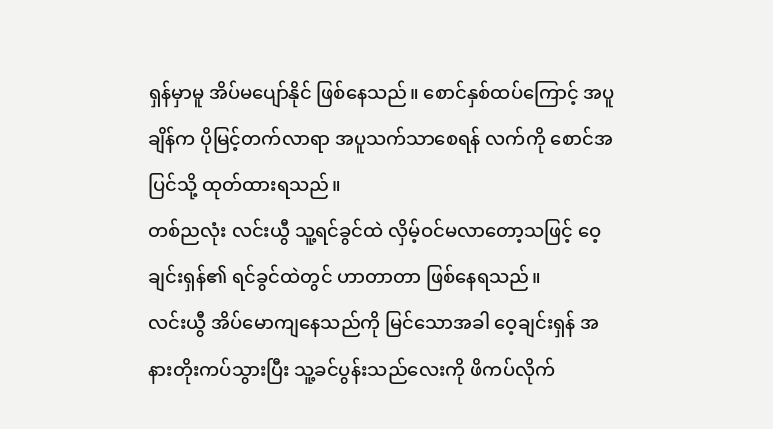ရှန်မှာမူ အိပ်မပျော်နိုင် ဖြစ်နေသည်။ စောင်နှစ်ထပ်ကြောင့် အပူချိန်က ပိုမြင့်တက်လာရာ အပူသက်သာစေရန် လက်ကို စောင်အပြင်သို့ ထုတ်ထားရသည်။
တစ်ညလုံး လင်းယွီ သူ့ရင်ခွင်ထဲ လှိမ့်ဝင်မလာတော့သဖြင့် ဝေ့ချင်းရှန်၏ ရင်ခွင်ထဲတွင် ဟာတာတာ ဖြစ်နေရသည်။
လင်းယွီ အိပ်မောကျနေသည်ကို မြင်သောအခါ ဝေ့ချင်းရှန် အနားတိုးကပ်သွားပြီး သူ့ခင်ပွန်းသည်လေးကို ဖိကပ်လိုက်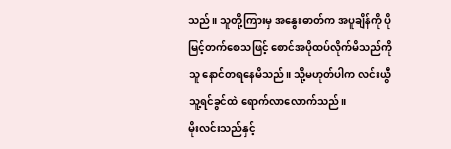သည်။ သူတို့ကြားမှ အနွေးဓာတ်က အပူချိန်ကို ပိုမြင့်တက်စေသဖြင့် စောင်အပိုထပ်လိုက်မိသည်ကို သူ နောင်တရနေမိသည်။ သို့မဟုတ်ပါက လင်းယွီ သူ့ရင်ခွင်ထဲ ရောက်လာလောက်သည်။
မိုးလင်းသည်နှင့်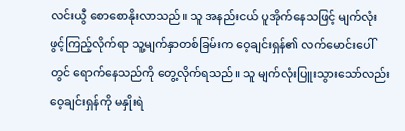လင်းယွီ စောစောနိုးလာသည်။ သူ အနည်းငယ် ပူအိုက်နေသဖြင့် မျက်လုံးဖွင့်ကြည့်လိုက်ရာ သူ့မျက်နှာတစ်ခြမ်းက ဝေ့ချင်းရှန်၏ လက်မောင်းပေါ်တွင် ရောက်နေသည်ကို တွေ့လိုက်ရသည်။ သူ မျက်လုံးပြူးသွားသော်လည်း ဝေ့ချင်းရှန်ကို မနှိုးရဲ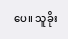ပေ။ သူခိုး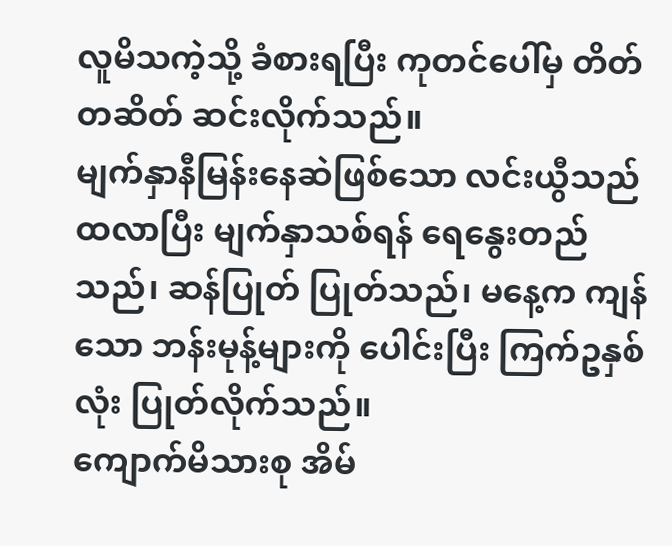လူမိသကဲ့သို့ ခံစားရပြီး ကုတင်ပေါ်မှ တိတ်တဆိတ် ဆင်းလိုက်သည်။
မျက်နှာနီမြန်းနေဆဲဖြစ်သော လင်းယွီသည် ထလာပြီး မျက်နှာသစ်ရန် ရေနွေးတည်သည်၊ ဆန်ပြုတ် ပြုတ်သည်၊ မနေ့က ကျန်သော ဘန်းမုန့်များကို ပေါင်းပြီး ကြက်ဥနှစ်လုံး ပြုတ်လိုက်သည်။
ကျောက်မိသားစု အိမ်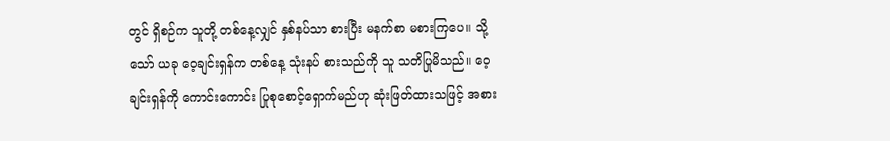တွင် ရှိစဉ်က သူတို့ တစ်နေ့လျှင် နှစ်နပ်သာ စားပြီး မနက်စာ မစားကြပေ။ သို့သော် ယခု ဝေ့ချင်းရှန်က တစ်နေ့ သုံးနပ် စားသည်ကို သူ သတိပြုမိသည်။ ဝေ့ချင်းရှန်ကို ကောင်းကောင်း ပြုစုစောင့်ရှောက်မည်ဟု ဆုံးဖြတ်ထားသဖြင့် အစား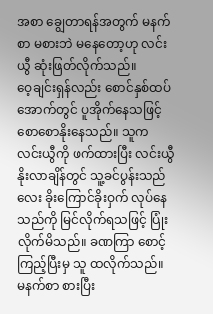အစာ ချွေတာရန်အတွက် မနက်စာ မစားဘဲ မနေတော့ဟု လင်းယွီ ဆုံးဖြတ်လိုက်သည်။
ဝေ့ချင်းရှန်လည်း စောင်နှစ်ထပ်အောက်တွင် ပူအိုက်နေသဖြင့် စောစောနိုးနေသည်။ သူက လင်းယွီကို ဖက်ထားပြီး လင်းယွီ နိုးလာချိန်တွင် သူ့ခင်ပွန်းသည်လေး ခိုးကြောင်ခိုးဝှက် လုပ်နေသည်ကို မြင်လိုက်ရသဖြင့် ပြုံးလိုက်မိသည်။ ခဏကြာ စောင့်ကြည့်ပြီးမှ သူ ထလိုက်သည်။
မနက်စာ စားပြီး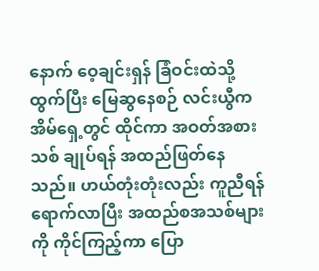နောက် ဝေ့ချင်းရှန် ခြံဝင်းထဲသို့ ထွက်ပြီး မြေဆွနေစဉ် လင်းယွီက အိမ်ရှေ့တွင် ထိုင်ကာ အဝတ်အစားသစ် ချုပ်ရန် အထည်ဖြတ်နေသည်။ ဟယ်တုံးတုံးလည်း ကူညီရန် ရောက်လာပြီး အထည်စအသစ်များကို ကိုင်ကြည့်ကာ ပြော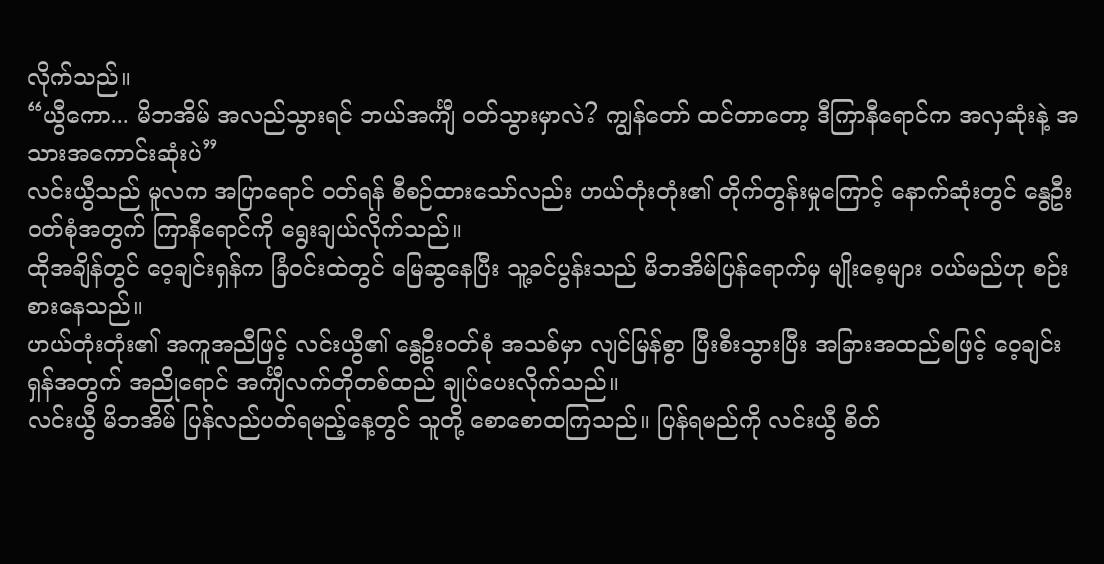လိုက်သည်။
“ယွီကော... မိဘအိမ် အလည်သွားရင် ဘယ်အင်္ကျီ ဝတ်သွားမှာလဲ? ကျွန်တော် ထင်တာတော့ ဒီကြာနီရောင်က အလှဆုံးနဲ့ အသားအကောင်းဆုံးပဲ”
လင်းယွီသည် မူလက အပြာရောင် ဝတ်ရန် စီစဉ်ထားသော်လည်း ဟယ်တုံးတုံး၏ တိုက်တွန်းမှုကြောင့် နောက်ဆုံးတွင် နွေဦးဝတ်စုံအတွက် ကြာနီရောင်ကို ရွေးချယ်လိုက်သည်။
ထိုအချိန်တွင် ဝေ့ချင်းရှန်က ခြံဝင်းထဲတွင် မြေဆွနေပြီး သူ့ခင်ပွန်းသည် မိဘအိမ်ပြန်ရောက်မှ မျိုးစေ့များ ဝယ်မည်ဟု စဉ်းစားနေသည်။
ဟယ်တုံးတုံး၏ အကူအညီဖြင့် လင်းယွီ၏ နွေဦးဝတ်စုံ အသစ်မှာ လျင်မြန်စွာ ပြီးစီးသွားပြီး အခြားအထည်စဖြင့် ဝေ့ချင်းရှန်အတွက် အညိုရောင် အင်္ကျီလက်တိုတစ်ထည် ချုပ်ပေးလိုက်သည်။
လင်းယွီ မိဘအိမ် ပြန်လည်ပတ်ရမည့်နေ့တွင် သူတို့ စောစောထကြသည်။ ပြန်ရမည်ကို လင်းယွီ စိတ်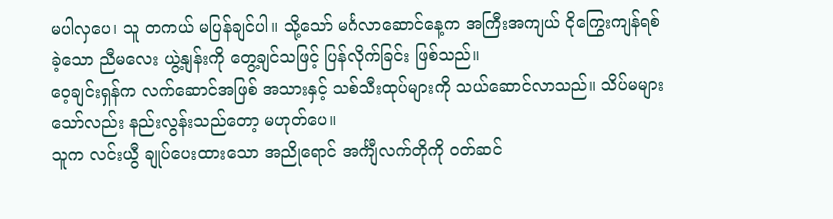မပါလှပေ၊ သူ တကယ် မပြန်ချင်ပါ။ သို့သော် မင်္ဂလာဆောင်နေ့က အကြီးအကျယ် ငိုကြွေးကျန်ရစ်ခဲ့သော ညီမလေး ယွဲ့နျန်းကို တွေ့ချင်သဖြင့် ပြန်လိုက်ခြင်း ဖြစ်သည်။
ဝေ့ချင်းရှန်က လက်ဆောင်အဖြစ် အသားနှင့် သစ်သီးထုပ်များကို သယ်ဆောင်လာသည်။ သိပ်မများသော်လည်း နည်းလွန်းသည်တော့ မဟုတ်ပေ။
သူက လင်းယွီ ချုပ်ပေးထားသော အညိုရောင် အင်္ကျီလက်တိုကို ဝတ်ဆင်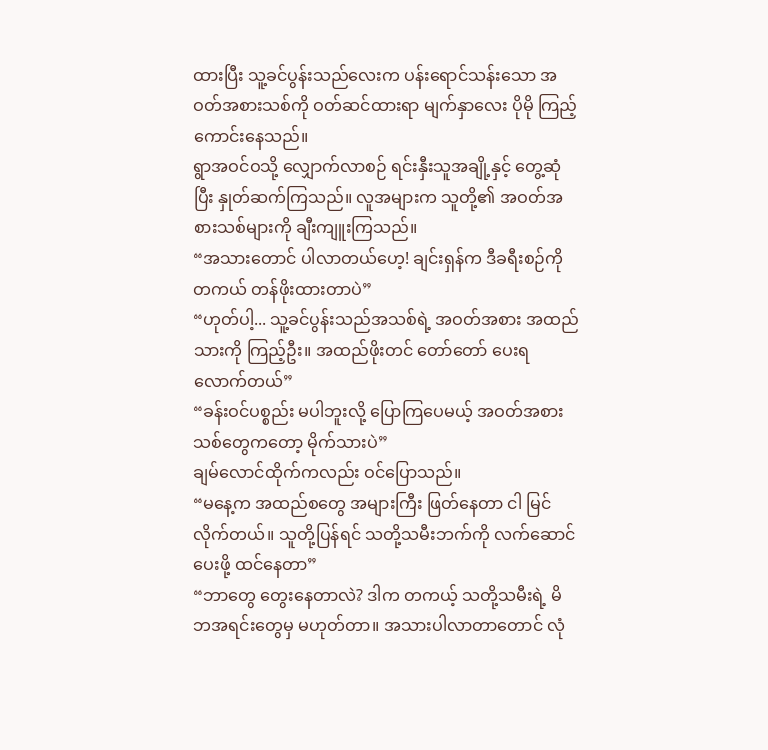ထားပြီး သူ့ခင်ပွန်းသည်လေးက ပန်းရောင်သန်းသော အဝတ်အစားသစ်ကို ဝတ်ဆင်ထားရာ မျက်နှာလေး ပိုမို ကြည့်ကောင်းနေသည်။
ရွာအဝင်ဝသို့ လျှောက်လာစဉ် ရင်းနှီးသူအချို့နှင့် တွေ့ဆုံပြီး နှုတ်ဆက်ကြသည်။ လူအများက သူတို့၏ အဝတ်အစားသစ်များကို ချီးကျူးကြသည်။
“အသားတောင် ပါလာတယ်ဟေ့! ချင်းရှန်က ဒီခရီးစဉ်ကို တကယ် တန်ဖိုးထားတာပဲ”
“ဟုတ်ပါ့... သူ့ခင်ပွန်းသည်အသစ်ရဲ့ အဝတ်အစား အထည်သားကို ကြည့်ဦး။ အထည်ဖိုးတင် တော်တော် ပေးရလောက်တယ်”
“ခန်းဝင်ပစ္စည်း မပါဘူးလို့ ပြောကြပေမယ့် အဝတ်အစားသစ်တွေကတော့ မိုက်သားပဲ”
ချမ်လောင်ထိုက်ကလည်း ဝင်ပြောသည်။
“မနေ့က အထည်စတွေ အများကြီး ဖြတ်နေတာ ငါ မြင်လိုက်တယ်။ သူတို့ပြန်ရင် သတို့သမီးဘက်ကို လက်ဆောင်ပေးဖို့ ထင်နေတာ”
“ဘာတွေ တွေးနေတာလဲ? ဒါက တကယ့် သတို့သမီးရဲ့ မိဘအရင်းတွေမှ မဟုတ်တာ။ အသားပါလာတာတောင် လုံ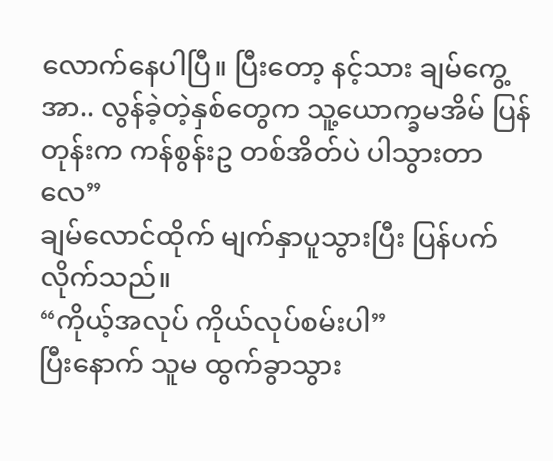လောက်နေပါပြီ။ ပြီးတော့ နင့်သား ချမ်ကွေ့အာ.. လွန်ခဲ့တဲ့နှစ်တွေက သူ့ယောက္ခမအိမ် ပြန်တုန်းက ကန်စွန်းဥ တစ်အိတ်ပဲ ပါသွားတာလေ”
ချမ်လောင်ထိုက် မျက်နှာပူသွားပြီး ပြန်ပက်လိုက်သည်။
“ကိုယ့်အလုပ် ကိုယ်လုပ်စမ်းပါ”
ပြီးနောက် သူမ ထွက်ခွာသွား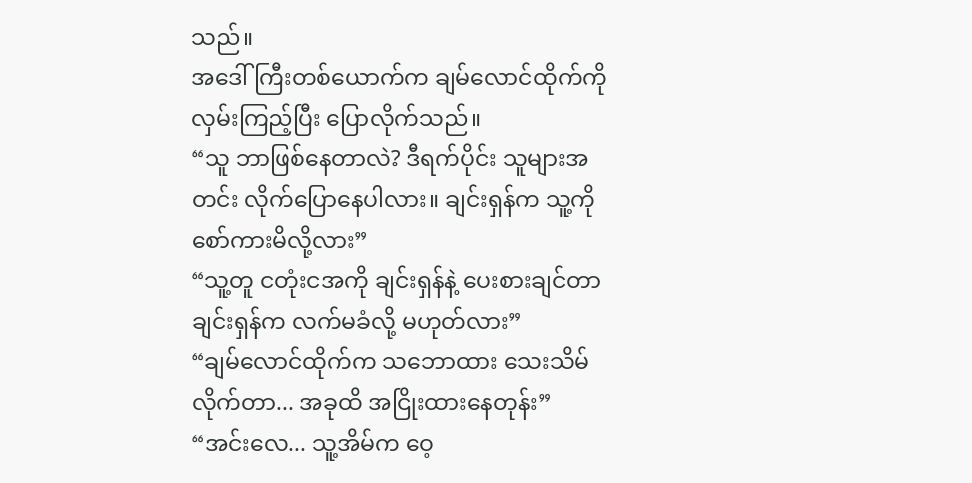သည်။
အဒေါ်ကြီးတစ်ယောက်က ချမ်လောင်ထိုက်ကို လှမ်းကြည့်ပြီး ပြောလိုက်သည်။
“သူ ဘာဖြစ်နေတာလဲ? ဒီရက်ပိုင်း သူများအတင်း လိုက်ပြောနေပါလား။ ချင်းရှန်က သူ့ကို စော်ကားမိလို့လား”
“သူ့တူ ငတုံးငအကို ချင်းရှန်နဲ့ ပေးစားချင်တာ ချင်းရှန်က လက်မခံလို့ မဟုတ်လား”
“ချမ်လောင်ထိုက်က သဘောထား သေးသိမ်လိုက်တာ... အခုထိ အငြိုးထားနေတုန်း”
“အင်းလေ... သူ့အိမ်က ဝေ့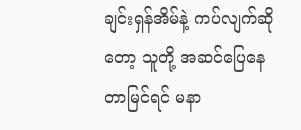ချင်းရှန်အိမ်နဲ့ ကပ်လျက်ဆိုတော့ သူတို့ အဆင်ပြေနေတာမြင်ရင် မနာ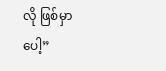လို ဖြစ်မှာပေါ့”